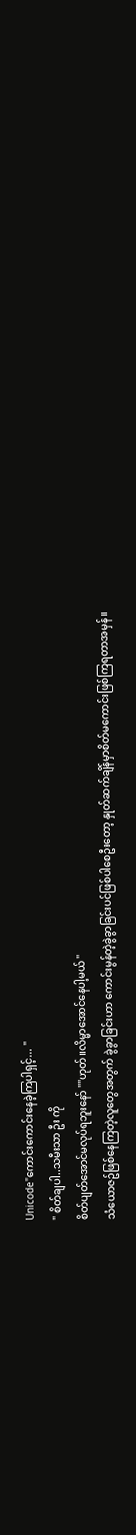Unicode"ကောင်းကောင်းနေခဲ့ကြပါရှင့်... "
" စိတ်ချပါ..သမီးသာ ဦး ကို
စိတ်ပျတ်အောင်မလုပ်ရဘူးနော် ""ဟုတ်။လိမ္မာအောင်နေပါ့မယ် "
သံယောဇဥ်ဖြစ်နေကြတဲ့လူတွေအတွက် ခွဲခွာခြင်းဟာ ကောင်းမွန်တဲ့ခွဲခွာခြင်းပင်ဖြစ်ပါစေဦးတော့ နှုတ်ဆက်ချိန်မှာစိတ်မကောင်းဖြစ်ကြရတာအမှန်။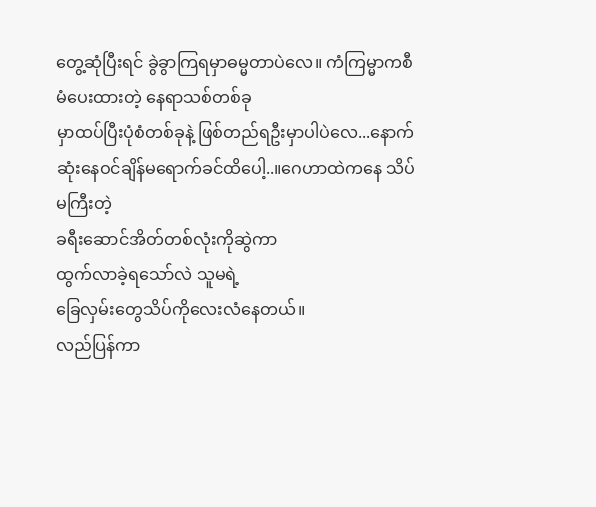တွေ့ဆုံပြီးရင် ခွဲခွာကြရမှာဓမ္မတာပဲလေ။ ကံကြမ္မာကစီမံပေးထားတဲ့ နေရာသစ်တစ်ခု
မှာထပ်ပြီးပုံစံတစ်ခုနဲ့ ဖြစ်တည်ရဦးမှာပါပဲလေ...နောက်ဆုံးနေဝင်ချိန်မရောက်ခင်ထိပေါ့..။ဂေဟာထဲကနေ သိပ်မကြီးတဲ့
ခရီးဆောင်အိတ်တစ်လုံးကိုဆွဲကာ
ထွက်လာခဲ့ရသော်လဲ သူမရဲ့
ခြေလှမ်းတွေသိပ်ကိုလေးလံနေတယ်။
လည်ပြန်ကာ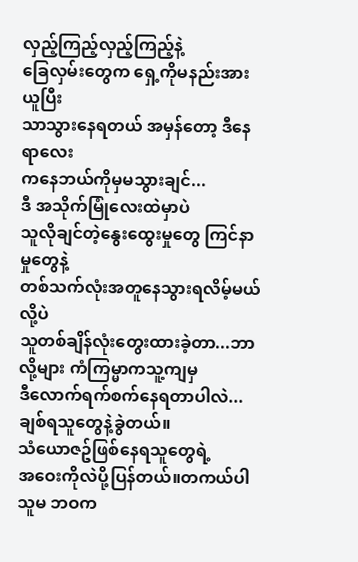လှည့်ကြည့်လှည့်ကြည့်နဲ့
ခြေလှမ်းတွေက ရှေ့ကိုမနည်းအားယူပြီး
သာသွားနေရတယ် အမှန်တော့ ဒီနေရာလေး
ကနေဘယ်ကိုမှမသွားချင်...
ဒီ အသိုက်မြုံလေးထဲမှာပဲ
သူလိုချင်တဲ့နွေးထွေးမှုတွေ ကြင်နာမှုတွေနဲ့
တစ်သက်လုံးအတူနေသွားရလိမ့်မယ်လို့ပဲ
သူတစ်ချိန်လုံးတွေးထားခဲ့တာ...ဘာလို့များ ကံကြမ္မာကသူ့ကျမှ
ဒီလောက်ရက်စက်နေရတာပါလဲ...
ချစ်ရသူတွေနဲ့ခွဲတယ်။
သံယောဇဥ်ဖြစ်နေရသူတွေရဲ့
အဝေးကိုလဲပို့ပြန်တယ်။တကယ်ပါ သူမ ဘဝက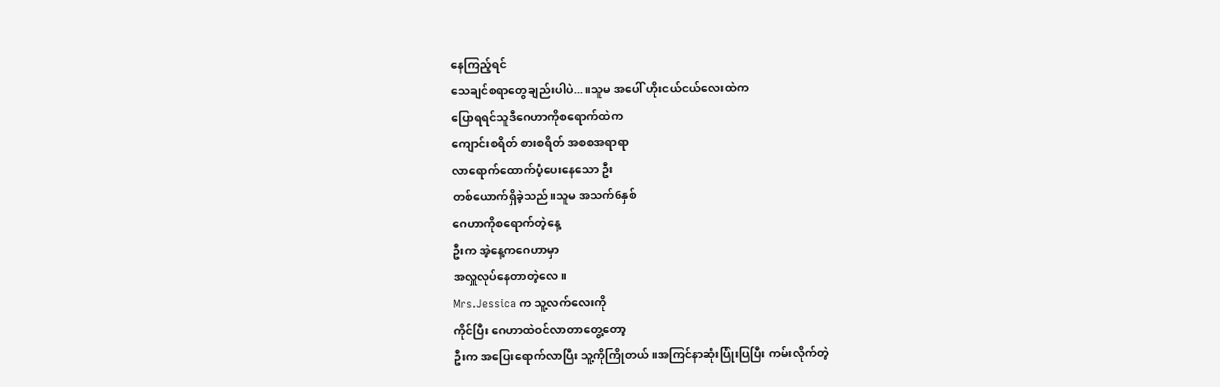နေကြည့်ရင်
သေချင်စရာတွေချည်းပါပဲ...။သူမ အပေါ် ဟိုးငယ်ငယ်လေးထဲက
ပြောရရင်သူဒီဂေဟာကိုစရောက်ထဲက
ကျောင်းစရိတ် စားစရိတ် အစစအရာရာ
လာရောက်ထောက်ပံ့ပေးနေသော ဦး
တစ်ယောက်ရှိခဲ့သည်။သူမ အသက်6နှစ်
ဂေဟာကိုစရောက်တဲ့နေ့
ဦးက အဲ့နေ့ကဂေဟာမှာ
အလှူလုပ်နေတာတဲ့လေ။
Mrs.Jessica က သူ့လက်လေးကို
ကိုင်ပြီး ဂေဟာထဲဝင်လာတာတွေ့တော့
ဦးက အပြေးရောက်လာပြီး သူ့ကိုကြိုတယ်။အကြင်နာဆုံးပြုံးပြပြီး ကမ်းလိုက်တဲ့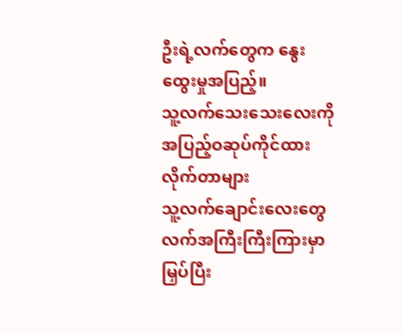ဦးရဲ့လက်တွေက နွေးထွေးမှုအပြည့်။
သူ့လက်သေးသေးလေးကို
အပြည့်ဝဆုပ်ကိုင်ထားလိုက်တာများ
သူ့လက်ချောင်းလေးတွေ
လက်အကြီးကြီးကြားမှာ
မြှပ်ပြီး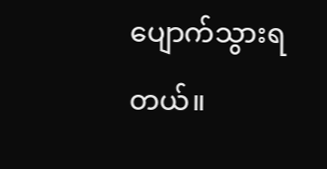ပျောက်သွားရတယ်။